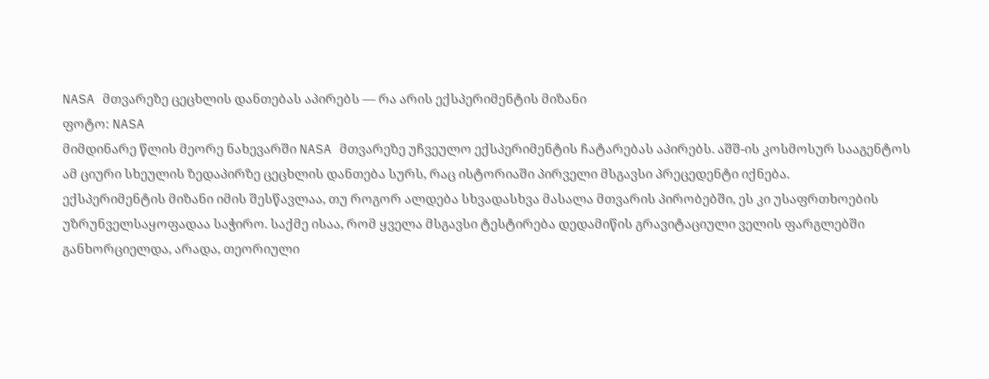NASA მთვარეზე ცეცხლის დანთებას აპირებს — რა არის ექსპერიმენტის მიზანი
ფოტო: NASA
მიმდინარე წლის მეორე ნახევარში NASA მთვარეზე უჩვეულო ექსპერიმენტის ჩატარებას აპირებს. აშშ-ის კოსმოსურ სააგენტოს ამ ციური სხეულის ზედაპირზე ცეცხლის დანთება სურს, რაც ისტორიაში პირველი მსგავსი პრეცედენტი იქნება.
ექსპერიმენტის მიზანი იმის შესწავლაა, თუ როგორ ალდება სხვადასხვა მასალა მთვარის პირობებში, ეს კი უსაფრთხოების უზრუნველსაყოფადაა საჭირო. საქმე ისაა, რომ ყველა მსგავსი ტესტირება დედამიწის გრავიტაციული ველის ფარგლებში განხორციელდა, არადა, თეორიული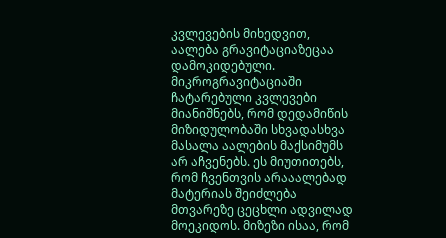კვლევების მიხედვით, აალება გრავიტაციაზეცაა დამოკიდებული.
მიკროგრავიტაციაში ჩატარებული კვლევები მიანიშნებს, რომ დედამიწის მიზიდულობაში სხვადასხვა მასალა აალების მაქსიმუმს არ აჩვენებს. ეს მიუთითებს, რომ ჩვენთვის არააალებად მატერიას შეიძლება მთვარეზე ცეცხლი ადვილად მოეკიდოს. მიზეზი ისაა, რომ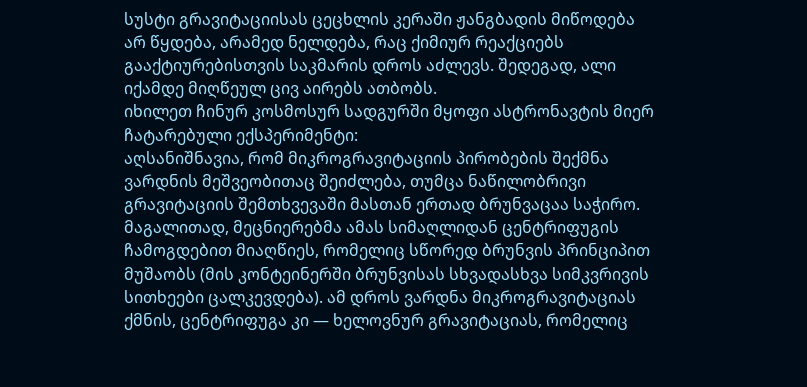სუსტი გრავიტაციისას ცეცხლის კერაში ჟანგბადის მიწოდება არ წყდება, არამედ ნელდება, რაც ქიმიურ რეაქციებს გააქტიურებისთვის საკმარის დროს აძლევს. შედეგად, ალი იქამდე მიღწეულ ცივ აირებს ათბობს.
იხილეთ ჩინურ კოსმოსურ სადგურში მყოფი ასტრონავტის მიერ ჩატარებული ექსპერიმენტი:
აღსანიშნავია, რომ მიკროგრავიტაციის პირობების შექმნა ვარდნის მეშვეობითაც შეიძლება, თუმცა ნაწილობრივი გრავიტაციის შემთხვევაში მასთან ერთად ბრუნვაცაა საჭირო. მაგალითად, მეცნიერებმა ამას სიმაღლიდან ცენტრიფუგის ჩამოგდებით მიაღწიეს, რომელიც სწორედ ბრუნვის პრინციპით მუშაობს (მის კონტეინერში ბრუნვისას სხვადასხვა სიმკვრივის სითხეები ცალკევდება). ამ დროს ვარდნა მიკროგრავიტაციას ქმნის, ცენტრიფუგა კი — ხელოვნურ გრავიტაციას, რომელიც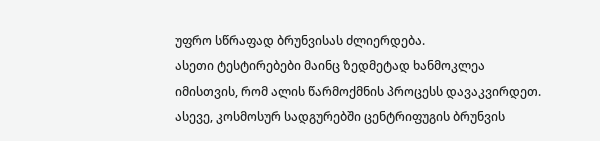უფრო სწრაფად ბრუნვისას ძლიერდება.
ასეთი ტესტირებები მაინც ზედმეტად ხანმოკლეა იმისთვის, რომ ალის წარმოქმნის პროცესს დავაკვირდეთ. ასევე, კოსმოსურ სადგურებში ცენტრიფუგის ბრუნვის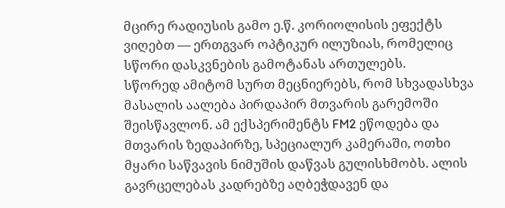მცირე რადიუსის გამო ე.წ. კორიოლისის ეფექტს ვიღებთ — ერთგვარ ოპტიკურ ილუზიას, რომელიც სწორი დასკვნების გამოტანას ართულებს.
სწორედ ამიტომ სურთ მეცნიერებს, რომ სხვადასხვა მასალის აალება პირდაპირ მთვარის გარემოში შეისწავლონ. ამ ექსპერიმენტს FM2 ეწოდება და მთვარის ზედაპირზე, სპეციალურ კამერაში, ოთხი მყარი საწვავის ნიმუშის დაწვას გულისხმობს. ალის გავრცელებას კადრებზე აღბეჭდავენ და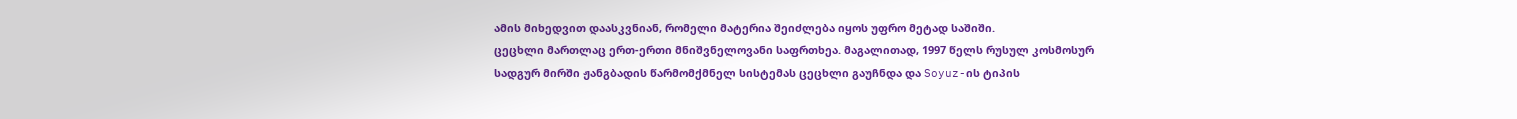ამის მიხედვით დაასკვნიან, რომელი მატერია შეიძლება იყოს უფრო მეტად საშიში.
ცეცხლი მართლაც ერთ-ერთი მნიშვნელოვანი საფრთხეა. მაგალითად, 1997 წელს რუსულ კოსმოსურ სადგურ მირში ჟანგბადის წარმომქმნელ სისტემას ცეცხლი გაუჩნდა და Soyuz-ის ტიპის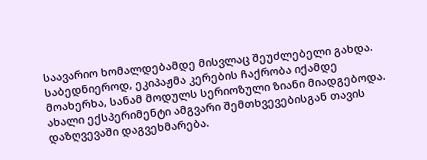საავარიო ხომალდებამდე მისვლაც შეუძლებელი გახდა. საბედნიეროდ, ეკიპაჟმა კერების ჩაქრობა იქამდე მოახერხა, სანამ მოდულს სერიოზული ზიანი მიადგებოდა.
ახალი ექსპერიმენტი ამგვარი შემთხვევებისგან თავის დაზღვევაში დაგვეხმარება.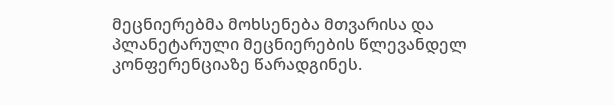მეცნიერებმა მოხსენება მთვარისა და პლანეტარული მეცნიერების წლევანდელ კონფერენციაზე წარადგინეს.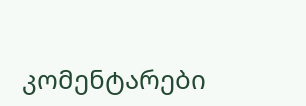კომენტარები